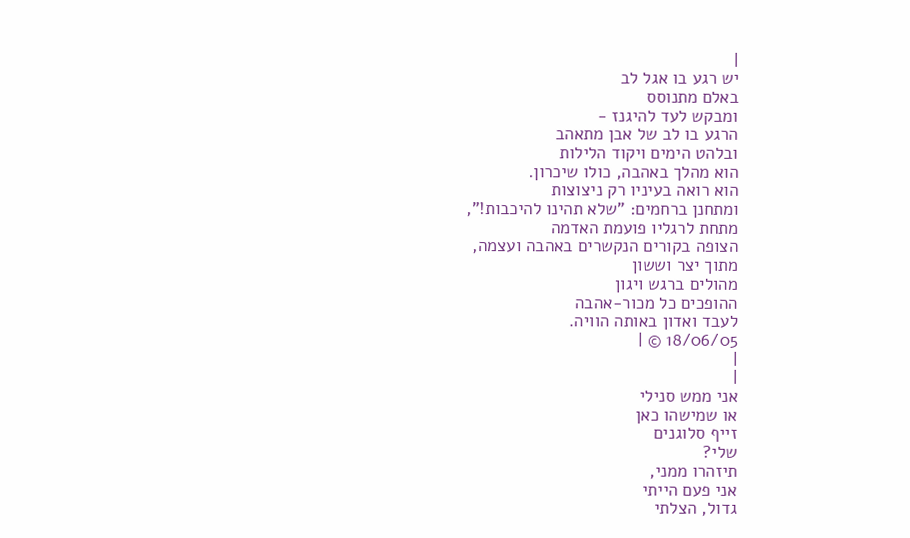|
יש רגע בו אגל לב
באלם מתנוסס
ומבקש לעד להיגנז -
הרגע בו לב של אבן מתאהב
ובלהט הימים ויקוד הלילות
הוא מהלך באהבה, כולו שיכרון.
הוא רואה בעיניו רק ניצוצות
ומתחנן ברחמים: "שלא תהינו להיכבות!",
מתחת לרגליו פועמת האדמה
הצופה בקורים הנקשרים באהבה ועצמה,
מתוך יצר וששון
מהולים ברגש ויגון
ההופכים כל מכור-אהבה
לעבד ואדון באותה הוויה.
18/06/05 © |
|
|
אני ממש סנילי
או שמישהו כאן
זייף סלוגנים
שלי?
תיזהרו ממני,
אני פעם הייתי
גדול, הצלתי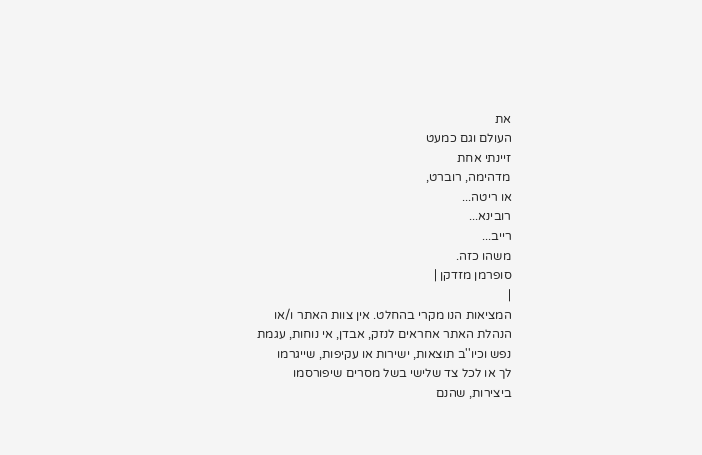את
העולם וגם כמעט
זיינתי אחת
מדהימה, רוברט,
או ריטה...
רובינא...
רייב...
משהו כזה.
סופרמן מזדקן |
|
המציאות הנו מקרי בהחלט. אין צוות האתר ו/או
הנהלת האתר אחראים לנזק, אבדן, אי נוחות, עגמת
נפש וכיו''ב תוצאות, ישירות או עקיפות, שייגרמו
לך או לכל צד שלישי בשל מסרים שיפורסמו
ביצירות, שהנם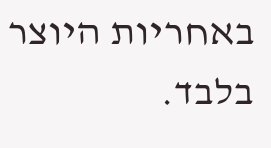באחריות היוצר בלבד.